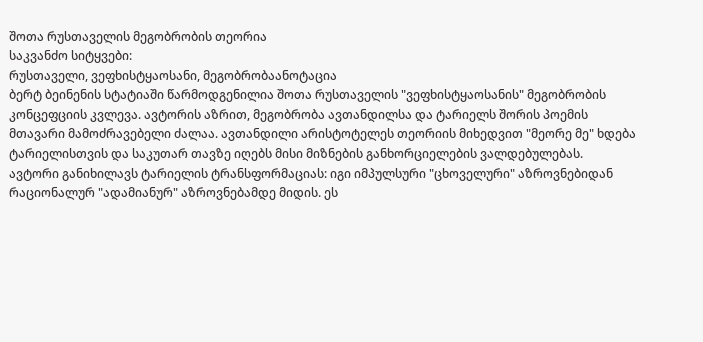შოთა რუსთაველის მეგობრობის თეორია
საკვანძო სიტყვები:
რუსთაველი, ვეფხისტყაოსანი, მეგობრობაანოტაცია
ბერტ ბეინენის სტატიაში წარმოდგენილია შოთა რუსთაველის "ვეფხისტყაოსანის" მეგობრობის კონცეფციის კვლევა. ავტორის აზრით, მეგობრობა ავთანდილსა და ტარიელს შორის პოემის მთავარი მამოძრავებელი ძალაა. ავთანდილი არისტოტელეს თეორიის მიხედვით "მეორე მე" ხდება ტარიელისთვის და საკუთარ თავზე იღებს მისი მიზნების განხორციელების ვალდებულებას.
ავტორი განიხილავს ტარიელის ტრანსფორმაციას: იგი იმპულსური "ცხოველური" აზროვნებიდან რაციონალურ "ადამიანურ" აზროვნებამდე მიდის. ეს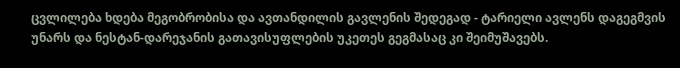ცვლილება ხდება მეგობრობისა და ავთანდილის გავლენის შედეგად - ტარიელი ავლენს დაგეგმვის უნარს და ნესტან-დარეჯანის გათავისუფლების უკეთეს გეგმასაც კი შეიმუშავებს.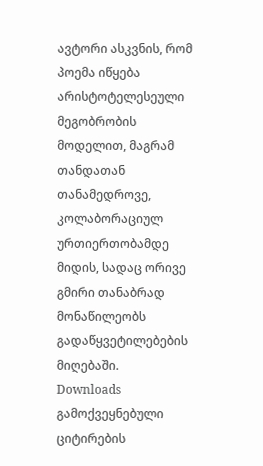ავტორი ასკვნის, რომ პოემა იწყება არისტოტელესეული მეგობრობის მოდელით, მაგრამ თანდათან თანამედროვე, კოლაბორაციულ ურთიერთობამდე მიდის, სადაც ორივე გმირი თანაბრად მონაწილეობს გადაწყვეტილებების მიღებაში.
Downloads
გამოქვეყნებული
ციტირების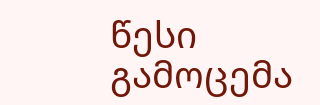წესი
გამოცემა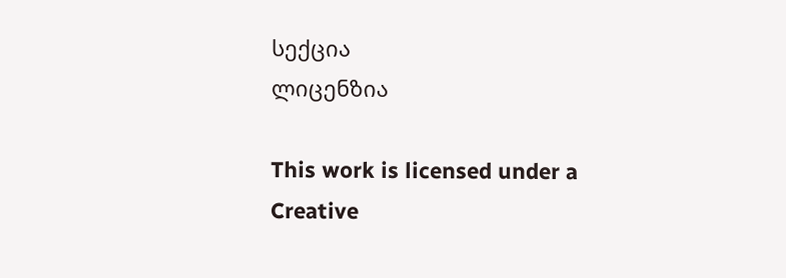სექცია
ლიცენზია

This work is licensed under a Creative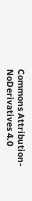Commons Attribution-NoDerivatives 4.0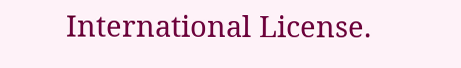International License.